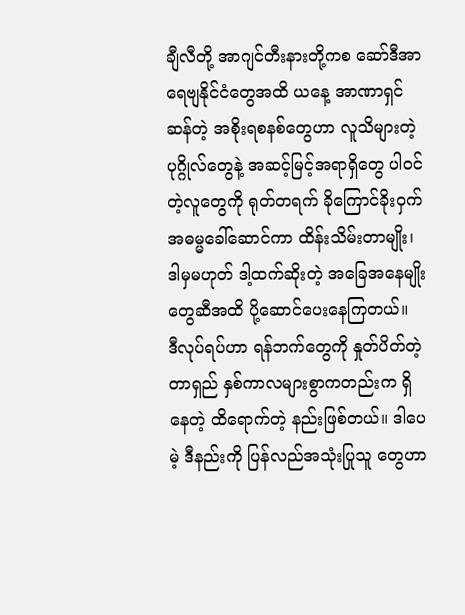ချီလီတို့ အာဂျင်တီးနားတို့ကစ ဆော်ဒီအာရေဗျနိုင်ငံတွေအထိ ယနေ့ အာဏာရှင်ဆန်တဲ့ အစိုးရစနစ်တွေဟာ လူသိများတဲ့ပုဂ္ဂိုလ်တွေနဲ့ အဆင့်မြင့်အရာရှိတွေ ပါဝင်တဲ့လူတွေကို ရုတ်တရက် ခိုကြောင်ခိုးဝှက် အဓမ္မခေါ်ဆောင်ကာ ထိန်းသိမ်းတာမျိုး၊ ဒါမှမဟုတ် ဒါ့ထက်ဆိုးတဲ့ အခြေအနေမျိုးတွေဆီအထိ ပို့ဆောင်ပေးနေကြတယ်။
ဒီလုပ်ရပ်ဟာ ရန်ဘက်တွေကို နှုတ်ပိတ်တဲ့ တာရှည် နှစ်ကာလများစွာကတည်းက ရှိနေတဲ့ ထိရောက်တဲ့ နည်းဖြစ်တယ်။ ဒါပေမဲ့ ဒီနည်းကို ပြန်လည်အသုံးပြုသူ တွေဟာ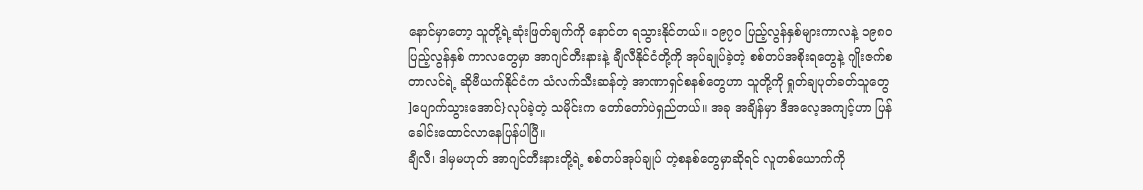နောင်မှာတော့ သူတို့ရဲ့ဆုံးဖြတ်ချက်ကို နောင်တ ရသွားနိုင်တယ်။ ၁၉၇၀ ပြည့်လွန်နှစ်များကာလနဲ့ ၁၉၈၀ ပြည့်လွန်နှစ် ကာလတွေမှာ အာဂျင်တီးနားနဲ့ ချီလီနိုင်ငံတို့ကို အုပ်ချုပ်ခဲ့တဲ့ စစ်တပ်အစိုးရတွေနဲ့ ဂျိုးဇက်စတာလင်ရဲ့ ဆိုဗီယက်နိုင်ငံက သံလက်သီးဆန်တဲ့ အာဏာရှင်စနစ်တွေဟာ သူတို့ကို ရှုတ်ချပုတ်ခတ်သူတွေ ]ပျောက်သွားအောင်}လုပ်ခဲ့တဲ့ သမိုင်းက တော်တော်ပဲရှည်တယ်။ အခု အချိန်မှာ ဒီအလေ့အကျင့်ဟာ ပြန်ခေါင်းထောင်လာနေပြန်ပါပြီ။
ချီလီ၊ ဒါမှမဟုတ် အာဂျင်တီးနားတို့ရဲ့ စစ်တပ်အုပ်ချုပ် တဲ့စနစ်တွေမှာဆိုရင် လူတစ်ယောက်ကို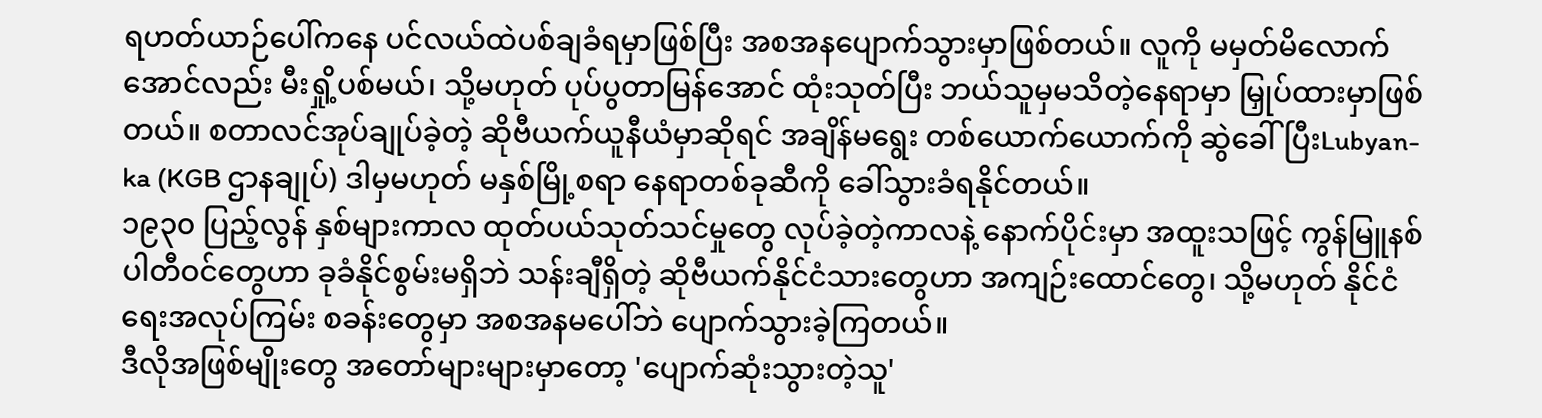ရဟတ်ယာဉ်ပေါ်ကနေ ပင်လယ်ထဲပစ်ချခံရမှာဖြစ်ပြီး အစအနပျောက်သွားမှာဖြစ်တယ်။ လူကို မမှတ်မိလောက်အောင်လည်း မီးရှို့ပစ်မယ်၊ သို့မဟုတ် ပုပ်ပွတာမြန်အောင် ထုံးသုတ်ပြီး ဘယ်သူမှမသိတဲ့နေရာမှာ မြှုပ်ထားမှာဖြစ်တယ်။ စတာလင်အုပ်ချုပ်ခဲ့တဲ့ ဆိုဗီယက်ယူနီယံမှာဆိုရင် အချိန်မရွေး တစ်ယောက်ယောက်ကို ဆွဲခေါ်ပြီးLubyan-ka (KGB ဌာနချုပ်) ဒါမှမဟုတ် မနှစ်မြို့စရာ နေရာတစ်ခုဆီကို ခေါ်သွားခံရနိုင်တယ်။
၁၉၃၀ ပြည့်လွန် နှစ်များကာလ ထုတ်ပယ်သုတ်သင်မှုတွေ လုပ်ခဲ့တဲ့ကာလနဲ့ နောက်ပိုင်းမှာ အထူးသဖြင့် ကွန်မြူနစ်ပါတီဝင်တွေဟာ ခုခံနိုင်စွမ်းမရှိဘဲ သန်းချီရှိတဲ့ ဆိုဗီယက်နိုင်ငံသားတွေဟာ အကျဉ်းထောင်တွေ၊ သို့မဟုတ် နိုင်ငံရေးအလုပ်ကြမ်း စခန်းတွေမှာ အစအနမပေါ်ဘဲ ပျောက်သွားခဲ့ကြတယ်။
ဒီလိုအဖြစ်မျိုးတွေ အတော်များများမှာတော့ 'ပျောက်ဆုံးသွားတဲ့သူ'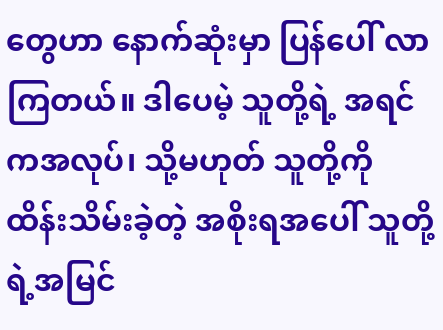တွေဟာ နောက်ဆုံးမှာ ပြန်ပေါ် လာကြတယ်။ ဒါပေမဲ့ သူတို့ရဲ့ အရင်ကအလုပ်၊ သို့မဟုတ် သူတို့ကို ထိန်းသိမ်းခဲ့တဲ့ အစိုးရအပေါ် သူတို့ရဲ့အမြင်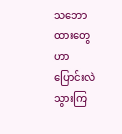သဘောထားတွေဟာ ပြောင်းလဲသွားကြ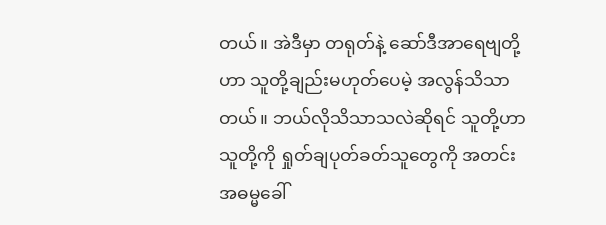တယ်။ အဲဒီမှာ တရုတ်နဲ့ ဆော်ဒီအာရေဗျတို့ဟာ သူတို့ချည်းမဟုတ်ပေမဲ့ အလွန်သိသာတယ်။ ဘယ်လိုသိသာသလဲဆိုရင် သူတို့ဟာ သူတို့ကို ရှုတ်ချပုတ်ခတ်သူတွေကို အတင်း အဓမ္မခေါ်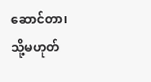ဆောင်တာ၊ သို့မဟုတ်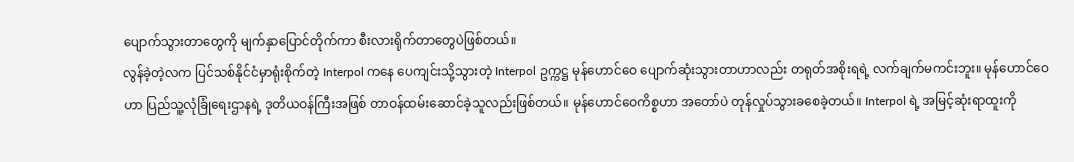ပျောက်သွားတာတွေကို မျက်နှာပြောင်တိုက်ကာ စီးလားရိုက်တာတွေပဲဖြစ်တယ်။
လွန်ခဲ့တဲ့လက ပြင်သစ်နိုင်ငံမှာရုံးစိုက်တဲ့ Interpol ကနေ ပေကျင်းသို့သွားတဲ့ Interpol ဥက္ကဋ္ဌ မုန်ဟောင်ဝေ ပျောက်ဆုံးသွားတာဟာလည်း တရုတ်အစိုးရရဲ့ လက်ချက်မကင်းဘူး။ မုန်ဟောင်ဝေဟာ ပြည်သူ့လုံခြုံရေးဌာနရဲ့ ဒုတိယဝန်ကြီးအဖြစ် တာဝန်ထမ်းဆောင်ခဲ့သူလည်းဖြစ်တယ်။ မုန်ဟောင်ဝေကိစ္စဟာ အတော်ပဲ တုန်လှုပ်သွားခစေခဲ့တယ်။ Interpol ရဲ့ အမြင့်ဆုံးရာထူးကို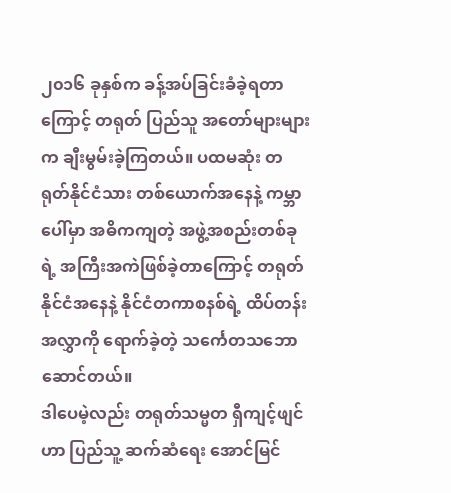၂၀၁၆ ခုနှစ်က ခန့်အပ်ခြင်းခံခဲ့ရတာကြောင့် တရုတ် ပြည်သူ အတော်များများက ချီးမွမ်းခဲ့ကြတယ်။ ပထမဆုံး တရုတ်နိုင်ငံသား တစ်ယောက်အနေနဲ့ ကမ္ဘာပေါ်မှာ အဓိကကျတဲ့ အဖွဲ့အစည်းတစ်ခုရဲ့ အကြီးအကဲဖြစ်ခဲ့တာကြောင့် တရုတ်နိုင်ငံအနေနဲ့ နိုင်ငံတကာစနစ်ရဲ့ ထိပ်တန်းအလွှာကို ရောက်ခဲ့တဲ့ သင်္ကေတသဘောဆောင်တယ်။
ဒါပေမဲ့လည်း တရုတ်သမ္မတ ရှီကျင့်ဖျင်ဟာ ပြည်သူ့ ဆက်ဆံရေး အောင်မြင်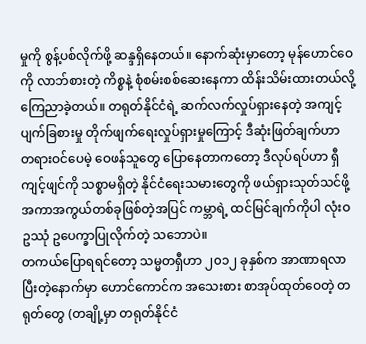မှုကို စွန့်ပစ်လိုက်ဖို့ ဆန္ဒရှိနေတယ်။ နောက်ဆုံးမှာတော့ မုန်ဟောင်ဝေကို လာဘ်စားတဲ့ ကိစ္စနဲ့ စုံစမ်းစစ်ဆေးနေကာ ထိန်းသိမ်းထားတယ်လို့ ကြေညာခဲ့တယ်။ တရုတ်နိုင်ငံရဲ့ ဆက်လက်လှုပ်ရှားနေတဲ့ အကျင့်ပျက်ခြစားမှု တိုက်ဖျက်ရေးလှုပ်ရှားမှုကြောင့် ဒီဆုံးဖြတ်ချက်ဟာ တရားဝင်ပေမဲ့ ဝေဖန်သူတွေ ပြောနေတာကတော့ ဒီလုပ်ရပ်ဟာ ရှီကျင့်ဖျင်ကို သစ္စာမရှိတဲ့ နိုင်ငံရေးသမားတွေကို ဖယ်ရှားသုတ်သင်ဖို့ အကာအကွယ်တစ်ခုဖြစ်တဲ့အပြင် ကမ္ဘာရဲ့ ထင်မြင်ချက်ကိုပါ လုံးဝဥဿုံ ဥပေက္ခာပြုလိုက်တဲ့ သဘောပဲ။
တကယ်ပြောရရင်တော့ သမ္မတရှီဟာ ၂၀၁၂ ခုနှစ်က အာဏာရလာပြီးတဲ့နောက်မှာ ဟောင်ကောင်က အသေးစား စာအုပ်ထုတ်ဝေတဲ့ တရုတ်တွေ (တချို့မှာ တရုတ်နိုင်ငံ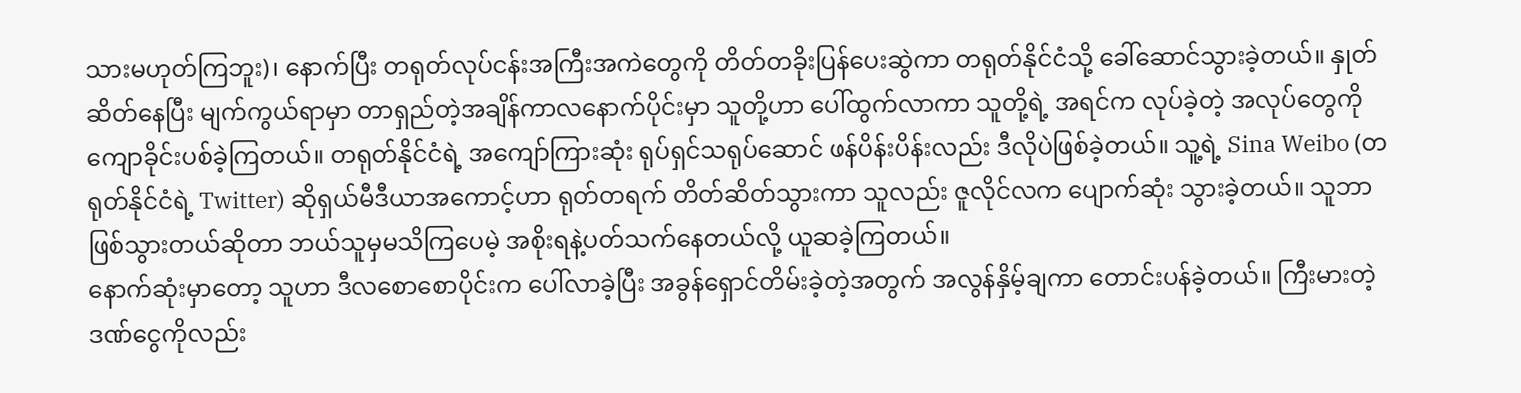သားမဟုတ်ကြဘူး)၊ နောက်ပြီး တရုတ်လုပ်ငန်းအကြီးအကဲတွေကို တိတ်တခိုးပြန်ပေးဆွဲကာ တရုတ်နိုင်ငံသို့ ခေါ်ဆောင်သွားခဲ့တယ်။ နှုတ်ဆိတ်နေပြီး မျက်ကွယ်ရာမှာ တာရှည်တဲ့အချိန်ကာလနောက်ပိုင်းမှာ သူတို့ဟာ ပေါ်ထွက်လာကာ သူတို့ရဲ့ အရင်က လုပ်ခဲ့တဲ့ အလုပ်တွေကို ကျောခိုင်းပစ်ခဲ့ကြတယ်။ တရုတ်နိုင်ငံရဲ့ အကျော်ကြားဆုံး ရုပ်ရှင်သရုပ်ဆောင် ဖန်ပိန်းပိန်းလည်း ဒီလိုပဲဖြစ်ခဲ့တယ်။ သူ့ရဲ့ Sina Weibo (တရုတ်နိုင်ငံရဲ့ Twitter) ဆိုရှယ်မီဒီယာအကောင့်ဟာ ရုတ်တရက် တိတ်ဆိတ်သွားကာ သူလည်း ဇူလိုင်လက ပျောက်ဆုံး သွားခဲ့တယ်။ သူဘာဖြစ်သွားတယ်ဆိုတာ ဘယ်သူမှမသိကြပေမဲ့ အစိုးရနဲ့ပတ်သက်နေတယ်လို့ ယူဆခဲ့ကြတယ်။
နောက်ဆုံးမှာတော့ သူဟာ ဒီလစောစောပိုင်းက ပေါ်လာခဲ့ပြီး အခွန်ရှောင်တိမ်းခဲ့တဲ့အတွက် အလွန်နှိမ့်ချကာ တောင်းပန်ခဲ့တယ်။ ကြီးမားတဲ့ ဒဏ်ငွေကိုလည်း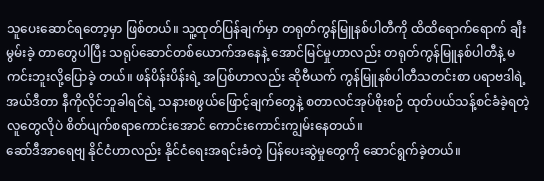သူပေးဆောင်ရတော့မှာ ဖြစ်တယ်။ သူ့ထုတ်ပြန်ချက်မှာ တရုတ်ကွန်မြူနစ်ပါတီကို ထိထိရောက်ရောက် ချီးမွမ်းခဲ့ တာတွေပါပြီး သရုပ်ဆောင်တစ်ယောက်အနေနဲ့ အောင်မြင်မှုဟာလည်း တရုတ်ကွန်မြူနစ်ပါတီနဲ့ မကင်းဘူးလို့ပြောခဲ့ တယ်။ ဖန်ပိန်းပိန်းရဲ့ အပြစ်ဟာလည်း ဆိုဗီယက် ကွန်မြူနစ်ပါတီသတင်းစာ ပရာဗဒါရဲ့ အယ်ဒီတာ နီကိုလိုင်ဘူခါရင်ရဲ့ သနားစဖွယ်ဖြောင့်ချက်တွေနဲ့ စတာလင်အုပ်စိုးစဉ် ထုတ်ပယ်သန့်စင်ခံခဲ့ရတဲ့ လူတွေလိုပဲ စိတ်ပျက်စရာကောင်းအောင် ကောင်းကောင်းကျွမ်းနေတယ်။
ဆော်ဒီအာရေဗျ နိုင်ငံဟာလည်း နိုင်ငံရေးအရင်းခံတဲ့ ပြန်ပေးဆွဲမှုတွေကို ဆောင်ရွက်ခဲ့တယ်။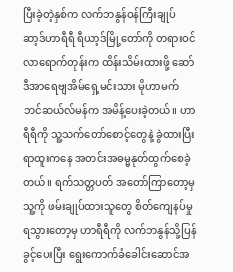ပြီးခဲ့တဲ့နှစ်က လက်ဘနွန်ဝန်ကြီးချုပ် ဆာ့ဒ်ဟာရီရီ ရီယာ့ဒ်မြို့တော်ကို တရားဝင်လာရောက်တုန်းက ထိန်းသိမ်းထားဖို့ ဆော်ဒီအာရေဗျအိမ်ရှေ့မင်းသား မိုဟာမက် ဘင်ဆယ်လ်မန်က အမိန့်ပေးခဲ့တယ်။ ဟာရီရီကို သူ့သက်တော်စောင့်တွေနဲ့ ခွဲထားပြီး ရာထူးကနေ အတင်းအဓမ္မနုတ်ထွက်စေခဲ့တယ်။ ရက်သတ္တပတ် အတော်ကြာတော့မှ သူ့ကို ဖမ်းချုပ်ထားသူတွေ စိတ်ကျေနပ်မှုရသွားတော့မှ ဟာရီရီကို လက်ဘနွန်သို့ပြန်ခွင့်ပေးပြီး ရွေးကောက်ခံခေါင်းဆောင်အ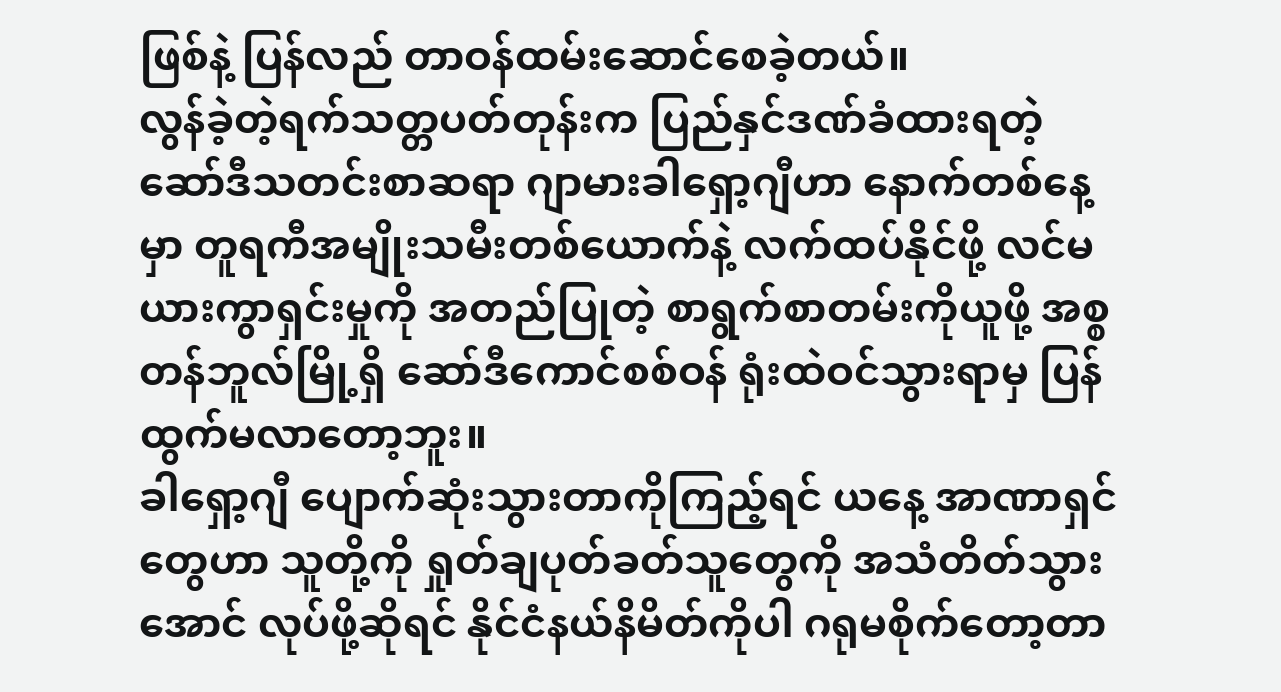ဖြစ်နဲ့ ပြန်လည် တာဝန်ထမ်းဆောင်စေခဲ့တယ်။
လွန်ခဲ့တဲ့ရက်သတ္တပတ်တုန်းက ပြည်နှင်ဒဏ်ခံထားရတဲ့ ဆော်ဒီသတင်းစာဆရာ ဂျာမားခါရှော့ဂျီဟာ နောက်တစ်နေ့မှာ တူရကီအမျိုးသမီးတစ်ယောက်နဲ့ လက်ထပ်နိုင်ဖို့ လင်မယားကွာရှင်းမှုကို အတည်ပြုတဲ့ စာရွက်စာတမ်းကိုယူဖို့ အစ္စတန်ဘူလ်မြို့ရှိ ဆော်ဒီကောင်စစ်ဝန် ရုံးထဲဝင်သွားရာမှ ပြန်ထွက်မလာတော့ဘူး။
ခါရှော့ဂျီ ပျောက်ဆုံးသွားတာကိုကြည့်ရင် ယနေ့ အာဏာရှင်တွေဟာ သူတို့ကို ရှုတ်ချပုတ်ခတ်သူတွေကို အသံတိတ်သွားအောင် လုပ်ဖို့ဆိုရင် နိုင်ငံနယ်နိမိတ်ကိုပါ ဂရုမစိုက်တော့တာ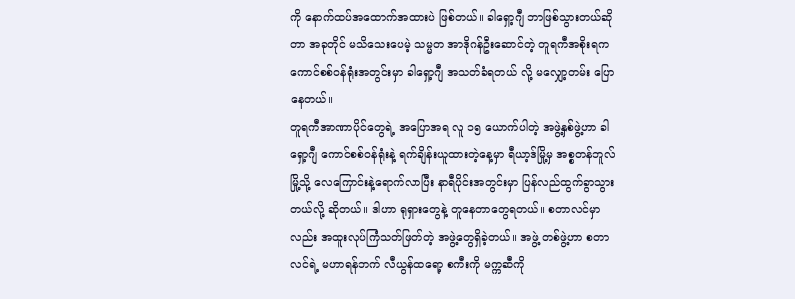ကို နောက်ထပ်အထောက်အထားပဲ ဖြစ်တယ်။ ခါရှော့ဂျီ ဘာဖြစ်သွားတယ်ဆိုတာ အခုတိုင် မသိသေးပေမဲ့ သမ္မတ အာဒိုဂန်ဦးဆောင်တဲ့ တူရကီအစိုးရက ကောင်စစ်ဝန်ရုံးအတွင်းမှာ ခါရှော့ဂျီ အသတ်ခံရတယ် လို့ မလျှော့တမ်း ပြောနေတယ်။
တူရကီအာဏာပိုင်တွေရဲ့ အပြောအရ လူ ၁၅ ယောက်ပါတဲ့ အဖွဲ့နှစ်ဖွဲ့ဟာ ခါရှော့ဂျီ ကောင်စစ်ဝန်ရုံးနဲ့ ရက်ချိန်းယူထားတဲ့နေ့မှာ ရီယာ့ဒ်မြို့မှ အစ္စတန်ဘူလ်မြို့သို့ လေကြောင်းနဲ့ရောက်လာပြီး နာရီပိုင်းအတွင်းမှာ ပြန်လည်ထွက်ခွာသွားတယ်လို့ ဆိုတယ်။ ဒါဟာ ရုရှားတွေနဲ့ တူနေတာတွေရတယ်။ စတာလင်မှာလည်း အထူးလုပ်ကြံသတ်ဖြတ်တဲ့ အဖွဲ့တွေရှိခဲ့တယ်။ အဖွဲ့ တစ်ဖွဲ့ဟာ စတာလင်ရဲ့ မဟာရန်ဘက် လီယွန်ထရော့ စကီးကို မက္ကဆီကို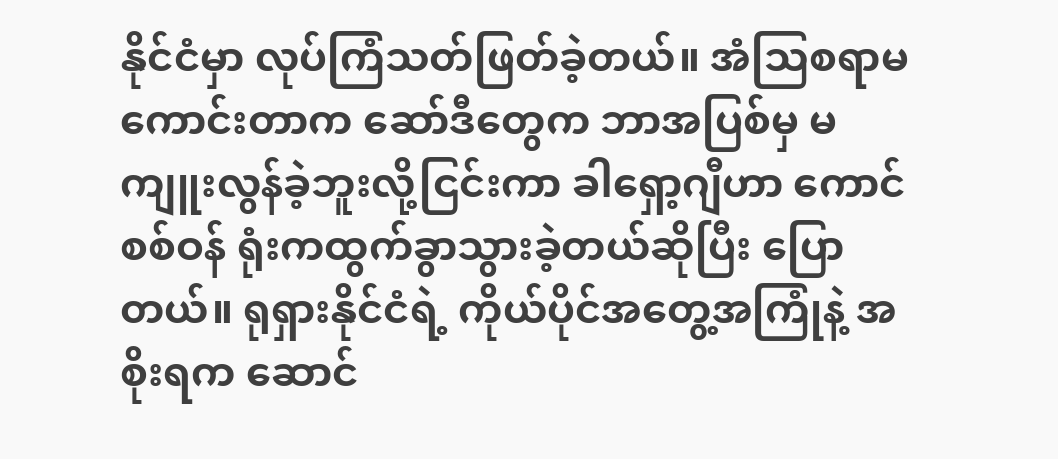နိုင်ငံမှာ လုပ်ကြံသတ်ဖြတ်ခဲ့တယ်။ အံသြစရာမကောင်းတာက ဆော်ဒီတွေက ဘာအပြစ်မှ မကျူးလွန်ခဲ့ဘူးလို့ငြင်းကာ ခါရှော့ဂျီဟာ ကောင်စစ်ဝန် ရုံးကထွက်ခွာသွားခဲ့တယ်ဆိုပြီး ပြောတယ်။ ရုရှားနိုင်ငံရဲ့ ကိုယ်ပိုင်အတွေ့အကြုံနဲ့ အစိုးရက ဆောင်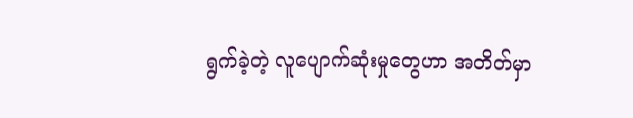ရွက်ခဲ့တဲ့ လူပျောက်ဆုံးမှုတွေဟာ အတိတ်မှာ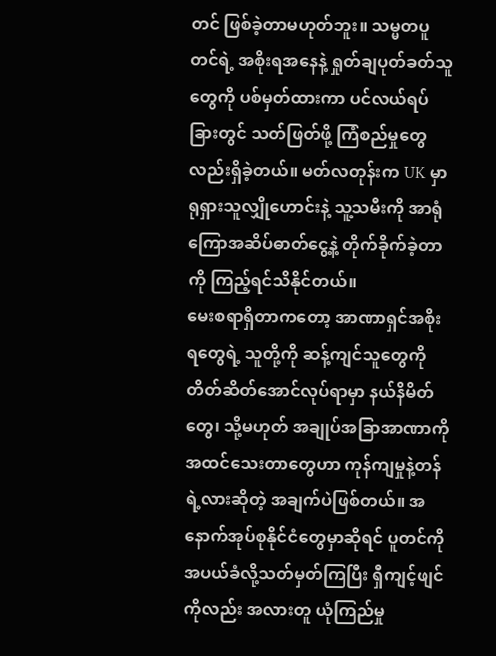တင် ဖြစ်ခဲ့တာမဟုတ်ဘူး။ သမ္မတပူတင်ရဲ့ အစိုးရအနေနဲ့ ရှုတ်ချပုတ်ခတ်သူတွေကို ပစ်မှတ်ထားကာ ပင်လယ်ရပ်ခြားတွင် သတ်ဖြတ်ဖို့ ကြံစည်မှုတွေလည်းရှိခဲ့တယ်။ မတ်လတုန်းက UK မှာ ရုရှားသူလျှိုဟောင်းနဲ့ သူ့သမီးကို အာရုံ ကြောအဆိပ်ဓာတ်ငွေ့နဲ့ တိုက်ခိုက်ခဲ့တာကို ကြည့်ရင်သိနိုင်တယ်။
မေးစရာရှိတာကတော့ အာဏာရှင်အစိုးရတွေရဲ့ သူတို့ကို ဆန့်ကျင်သူတွေကို တိတ်ဆိတ်အောင်လုပ်ရာမှာ နယ်နိမိတ်တွေ၊ သို့မဟုတ် အချုပ်အခြာအာဏာကို အထင်သေးတာတွေဟာ ကုန်ကျမှုနဲ့တန်ရဲ့လားဆိုတဲ့ အချက်ပဲဖြစ်တယ်။ အနောက်အုပ်စုနိုင်ငံတွေမှာဆိုရင် ပူတင်ကို အပယ်ခံလို့သတ်မှတ်ကြပြီး ရှီကျင့်ဖျင်ကိုလည်း အလားတူ ယုံကြည်မှု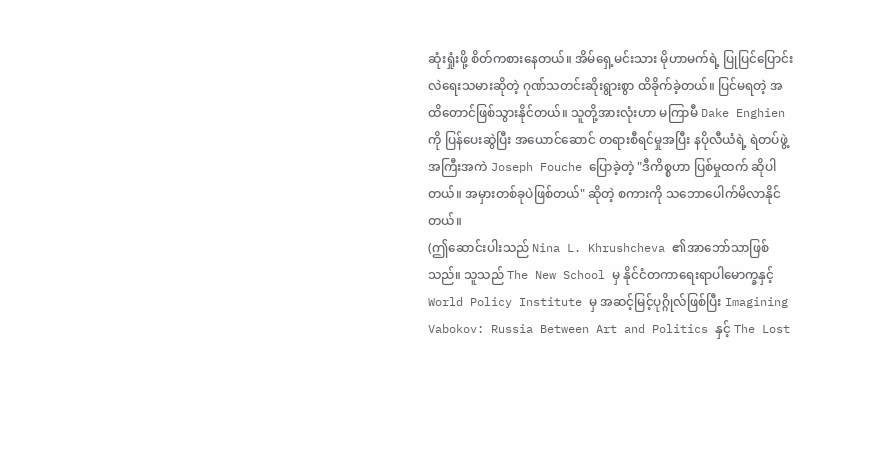ဆုံးရှုံးဖို့ စိတ်ကစားနေတယ်။ အိမ်ရှေ့မင်းသား မိုဟာမက်ရဲ့ ပြုပြင်ပြောင်းလဲရေးသမားဆိုတဲ့ ဂုဏ်သတင်းဆိုးရွားစွာ ထိခိုက်ခဲ့တယ်။ ပြင်မရတဲ့ အထိတောင်ဖြစ်သွားနိုင်တယ်။ သူတို့အားလုံးဟာ မကြာမီ Dake Enghien ကို ပြန်ပေးဆွဲပြီး အယောင်ဆောင် တရားစီရင်မှုအပြီး နပိုလီယံရဲ့ ရဲတပ်ဖွဲ့အကြီးအကဲ Joseph Fouche ပြောခဲ့တဲ့ "ဒီကိစ္စဟာ ပြစ်မှုထက် ဆိုပါတယ်။ အမှားတစ်ခုပဲဖြစ်တယ်" ဆိုတဲ့ စကားကို သဘောပေါက်မိလာနိုင်တယ်။
(ဤဆောင်းပါးသည် Nina L. Khrushcheva ၏အာဘော်သာဖြစ်သည်။ သူသည် The New School မှ နိုင်ငံတကာရေးရာပါမောက္ခနှင့် World Policy Institute မှ အဆင့်မြင့်ပုဂ္ဂိုလ်ဖြစ်ပြီး Imagining Vabokov: Russia Between Art and Politics နှင့် The Lost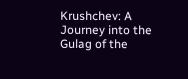Krushchev: A Journey into the Gulag of the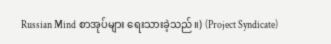Russian Mind စာအုပ်များ ရေးသားခဲ့သည်။) (Project Syndicate)